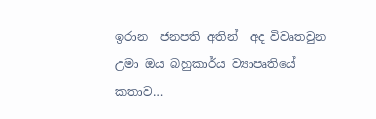ඉරාන  ජනපති අතින්  අද විවෘතවුන  උමා ඔය බහුකාර්ය ව්‍යාපෘතියේ  කතාව…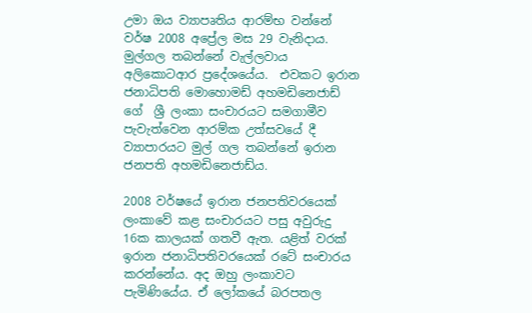උමා ඔය ව්‍යාපෘතිය ආරම්භ වන්නේ වර්ෂ 2008 අප්‍රේල මස 29 වැනිදාය. මුල්ගල තබන්නේ වැල්ලවාය අලිකොටආර ප්‍රදේශයේය.  එවකට ඉරාන ජනාධිපති මොහොමඩ් අහමඩිනෙජාඩ් ගේ  ශ්‍රී ලංකා සංචාරයට සමගාමීව පැවැත්වෙන ආරම්ක උත්සවයේ දී ව්‍යාපාරයට මුල් ගල තබන්නේ ඉරාන ජනපති අහමඩිනෙජාඩ්ය.

2008 වර්ෂයේ ඉරාන ජනපතිවරයෙක් ලංකාවේ කළ සංචාරයට පසු අවුරුදු 16ක කාලයක් ගතවී ඇත. යළිත් වරක් ඉරාන ජනාධිපතිවරයෙක් රටේ සංචාරය කරන්නේය. අද ඔහු ලංකාවට පැමිණියේය. ඒ ලෝකයේ බරපතල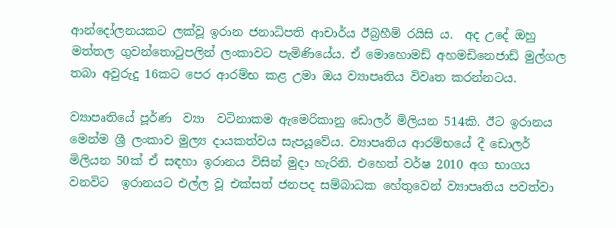ආන්දෝලනයකට ලක්වූ ඉරාන ජනාධිපති ආචාර්ය ඊබ්‍රහීම් රයිසි ය.  අද උදේ ඔහු මත්තල ගුවන්තොටුපලින් ලංකාවට පැමිණියේය. ඒ මොහොමඩ් අහමඩිනෙජාඩ් මුල්ගල තබා අවුරුදු 16කට පෙර ආරම්භ කළ උමා ඔය ව්‍යාපෘතිය විවෘත කරන්නටය.

ව්‍යාපෘතියේ පූර්ණ  ව්‍යා  වටිනාකම ඇමෙරිකානු ඩොලර් මිලියන 514කි. ඊට ඉරානය මෙන්ම ශ්‍රී ලංකාව මුල්‍ය දායකත්වය සැපයූවේය. ව්‍යාපෘතිය ආරම්භයේ දී ඩොලර් මිලියන 50ක් ඒ සඳහා ඉරානය විසින් මුදා හැරිනි. එහෙත් වර්ෂ 2010 අග භාගය වනවිට  ඉරානයට එල්ල වූ එක්සත් ජනපද සම්බාධක හේතුවෙන් ව්‍යාපෘතිය පවත්වා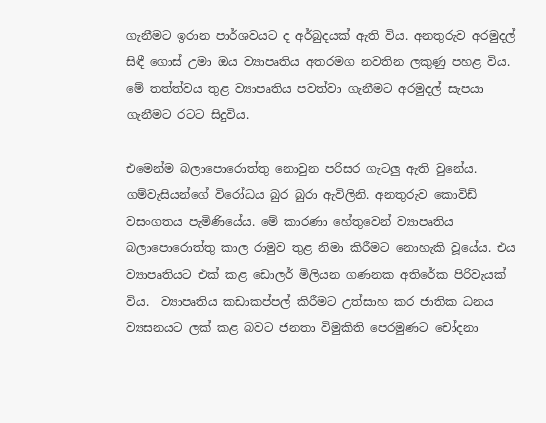ගැනීමට ඉරාන පාර්ශවයට ද අර්බුදයක් ඇති විය. අනතුරුව අරමුදල් සිඳී ගොස් උමා ඔය ව්‍යාපෘතිය අතරමග නවතින ලකුණු පහළ විය.  මේ තත්ත්වය තුළ ව්‍යාපෘතිය පවත්වා ගැනීමට අරමුදල් සැපයා ගැනීමට රටට සිදුවිය.

එමෙන්ම බලාපොරොත්තු නොවුන පරිසර ගැටලු ඇති වුනේය. ගම්වැසියන්ගේ විරෝධය බුර බුරා ඇවිලිනි. අනතුරුව කොවිඩ් වසංගතය පැමිණියේය. මේ කාරණා හේතුවෙන් ව්‍යාපෘතිය බලාපොරොත්තු කාල රාමුව තුළ නිමා කිරීමට නොහැකි වූයේය. එය ව්‍යාපෘතියට එක් කළ ඩොලර් මිලියන ගණනක අතිරේක පිරිවැයක් විය.  ව්‍යාපෘතිය කඩාකප්පල් කිරීමට උත්සාහ කර ජාතික ධනය ව්‍යසනයට ලක් කළ බවට ජනතා විමුකිති පෙරමුණට චෝදනා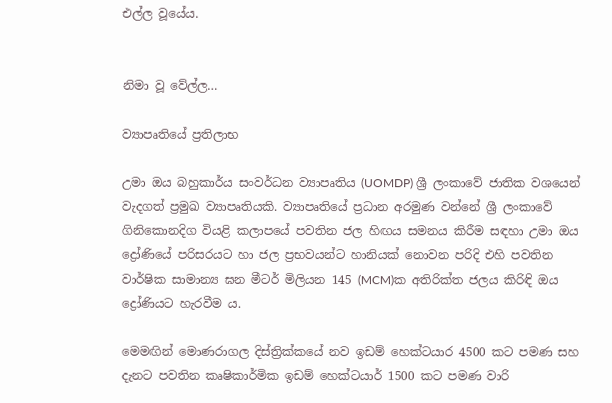එල්ල වූයේය.


නිමා වූ වේල්ල…

ව්‍යාපෘතියේ ප්‍රතිලාභ

උමා ඔය බහුකාර්ය සංවර්ධන ව්‍යාපෘතිය (UOMDP) ශ්‍රී ලංකාවේ ජාතික වශයෙන් වැදගත් ප්‍රමුඛ ව්‍යාපෘතියකි. ව්‍යාපෘතියේ ප්‍රධාන අරමුණ වන්නේ ශ්‍රී ලංකාවේ ගිනිකොනදිග වියළි කලාපයේ පවතින ජල හිඟය සමනය කිරීම සඳහා උමා ඔය ද්‍රෝණියේ පරිසරයට හා ජල ප්‍රභවයන්ට හානියක් නොවන පරිදි එහි පවතින වාර්ෂික සාමාන්‍ය ඝන මීටර් මිලියන 145 (MCM)ක අතිරික්ත ජලය කිරිඳි ඔය ද්‍රෝණියට හැරවීම ය.

මෙමඟින් මොණරාගල දිස්ත්‍රික්කයේ නව ඉඩම් හෙක්ටයාර 4500 කට පමණ සහ දැනට පවතින කෘෂිකාර්මික ඉඩම් හෙක්ටයාර් 1500 කට පමණ වාරි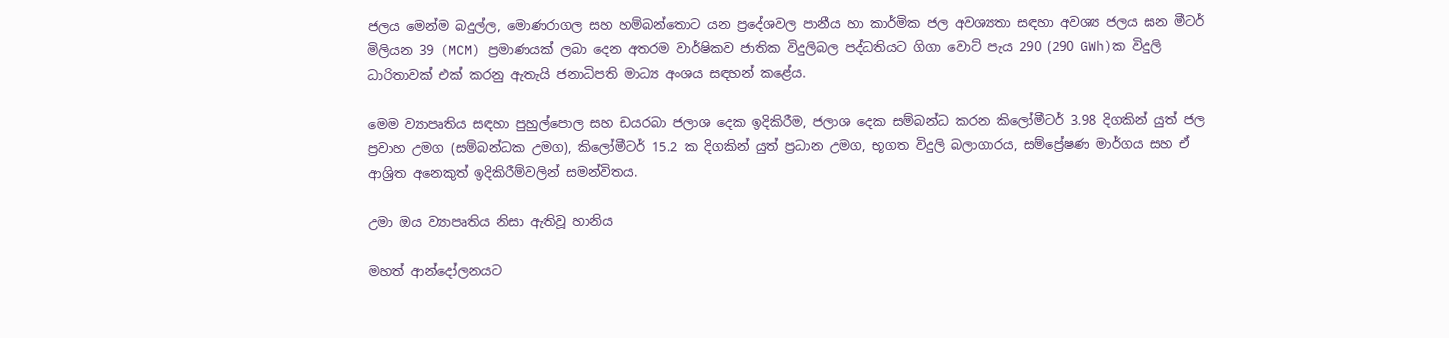ජලය මෙන්ම බදුල්ල, මොණරාගල සහ හම්බන්තොට යන ප්‍රදේශවල පානීය හා කාර්මික ජල අවශ්‍යතා සඳහා අවශ්‍ය ජලය ඝන මීටර් මිලියන 39 (MCM) ප්‍රමාණයක් ලබා දෙන අතරම වාර්ෂිකව ජාතික විදුලිබල පද්ධතියට ගිගා වොට් පැය 290 (290 GWh)ක විදුලි ධාරිතාවක් එක් කරනු ඇතැයි ජනාධිපති මාධ්‍ය අංශය සඳහන් කළේය.

මෙම ව්‍යාපෘතිය සඳහා පුහුල්පොල සහ ඩයරබා ජලාශ දෙක ඉදිකිරීම, ජලාශ දෙක සම්බන්ධ කරන කිලෝමීටර් 3.98 දිගකින් යුත් ජල ප්‍රවාහ උමග (සම්බන්ධක උමග), කිලෝමීටර් 15.2 ක දිගකින් යුත් ප්‍රධාන උමග, භූගත විදුලි බලාගාරය, සම්ප්‍රේෂණ මාර්ගය සහ ඒ ආශ්‍රිත අනෙකුත් ඉදිකිරීම්වලින් සමන්විතය.

උමා ඔය ව්‍යාපෘතිය නිසා ඇතිවූ හානිය

මහත් ආන්දෝලනයට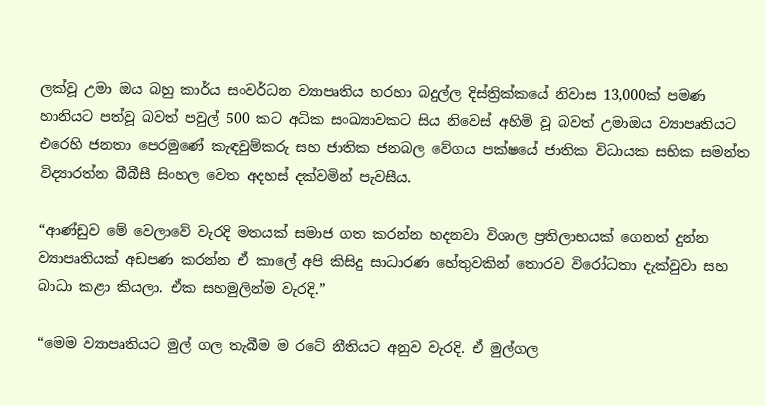ලක්වූ උමා ඔය බහු කාර්ය සංවර්ධන ව්‍යාපෘතිය හරහා බදුල්ල දිස්ත්‍රික්කයේ නිවාස 13,000ක් පමණ හානියට පත්වූ බවත් පවුල් 500 කට අධික සංඛ්‍යාවකට සිය නිවෙස් අහිමි වූ බවත් උමාඔය ව්‍යාපෘතියට එරෙහි ජනතා පෙරමුණේ කැඳවුම්කරු සහ ජාතික ජනබල වේගය පක්ෂයේ ජාතික විධායක සභික සමන්ත විද්‍යාරත්න බීබීසී සිංහල වෙත අදහස් දක්වමින් පැවසීය.

“ආණ්ඩුව මේ වෙලාවේ වැරදි මතයක් සමාජ ගත කරන්න හදනවා විශාල ප්‍රතිලාභයක් ගෙනත් දුන්න ව්‍යාපෘතියක් අඩපණ කරන්න ඒ කාලේ අපි කිසිදු සාධාරණ හේතුවකින් තොරව විරෝධතා දැක්වුවා සහ බාධා කළා කියලා. ඒක සහමුලින්ම වැරදි.”

“මෙම ව්‍යාපෘතියට මුල් ගල තැබීම ම රටේ නීතියට අනුව වැරදි. ඒ මුල්ගල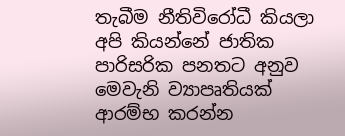තැබීම නීතිවිරෝධී කියලා අපි කියන්නේ ජාතික පාරිසරික පනතට අනුව මෙවැනි ව්‍යාපෘතියක් ආරම්භ කරන්න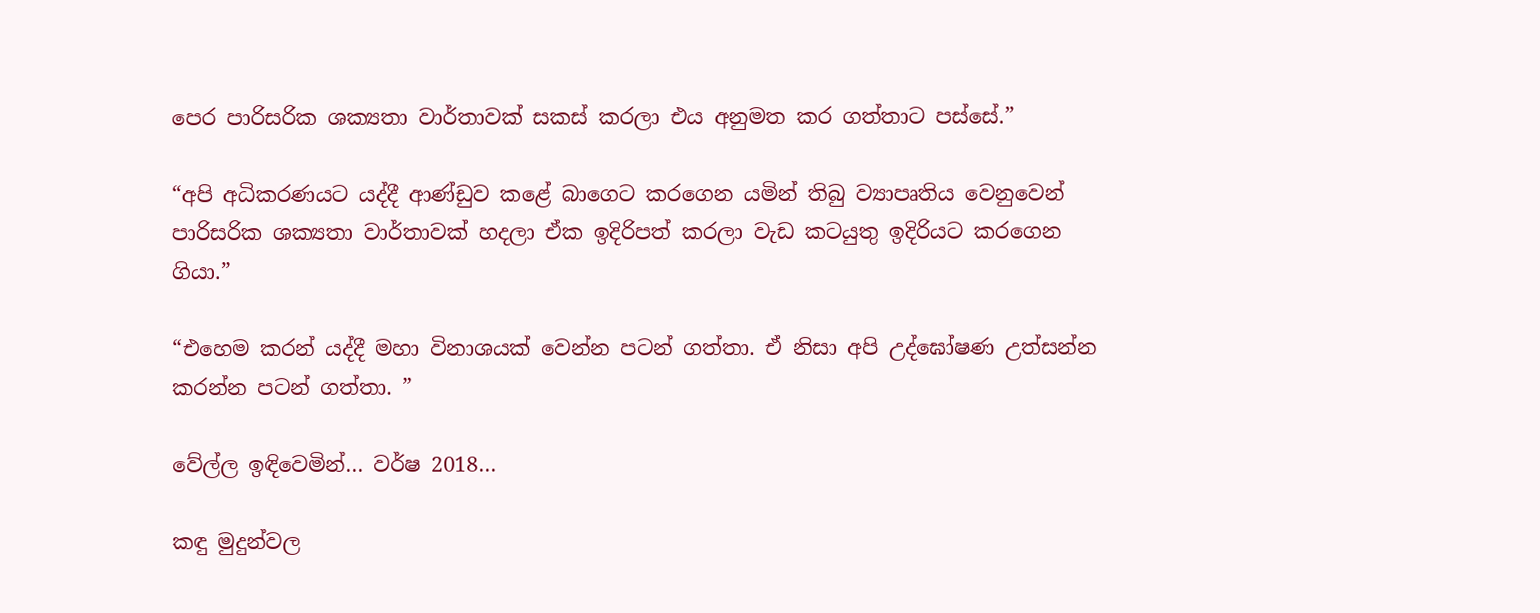පෙර පාරිසරික ශක්‍යතා වාර්තාවක් සකස් කරලා එය අනුමත කර ගත්තාට පස්සේ.”

“අපි අධිකරණයට යද්දී ආණ්ඩුව කළේ බාගෙට කරගෙන යමින් තිබු ව්‍යාපෘතිය වෙනුවෙන් පාරිසරික ශක්‍යතා වාර්තාවක් හදලා ඒක ඉදිරිපත් කරලා වැඩ කටයුතු ඉදිරියට කරගෙන ගියා.”

“එහෙම කරන් යද්දී මහා විනාශයක් වෙන්න පටන් ගත්තා. ඒ නිසා අපි උද්ඝෝෂණ උත්සන්න කරන්න පටන් ගත්තා. ”

වේල්ල ඉඳිවෙමින්… වර්ෂ 2018…

කඳු මුදුන්වල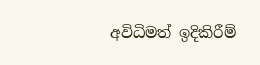අවිධිමත් ඉදිකිරීම්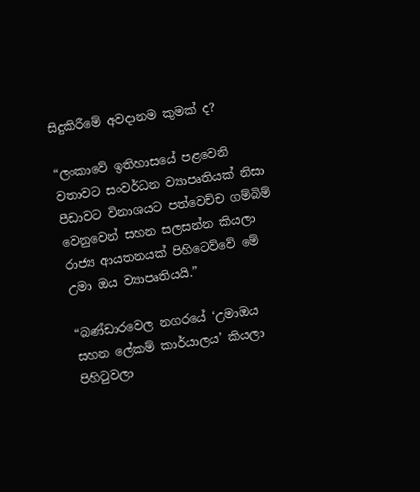සිදුකිරීමේ අවදානම කුමක් ද?

“ලංකාවේ ඉතිහාසයේ පළවෙනි වතාවට සංවර්ධන ව්‍යාපෘතියක් නිසා පීඩාවට විනාශයට පත්වෙච්ච ගම්බිම් වෙනුවෙන් සහන සලසන්න කියලා රාජ්‍ය ආයතනයක් පිහිටෙව්වේ මේ උමා ඔය ව්‍යාපෘතියයි.”

“බණ්ඩාරවෙල නගරයේ ‘උමාඔය සහන ලේකම් කාර්යාලය’ කියලා පිහිටුවලා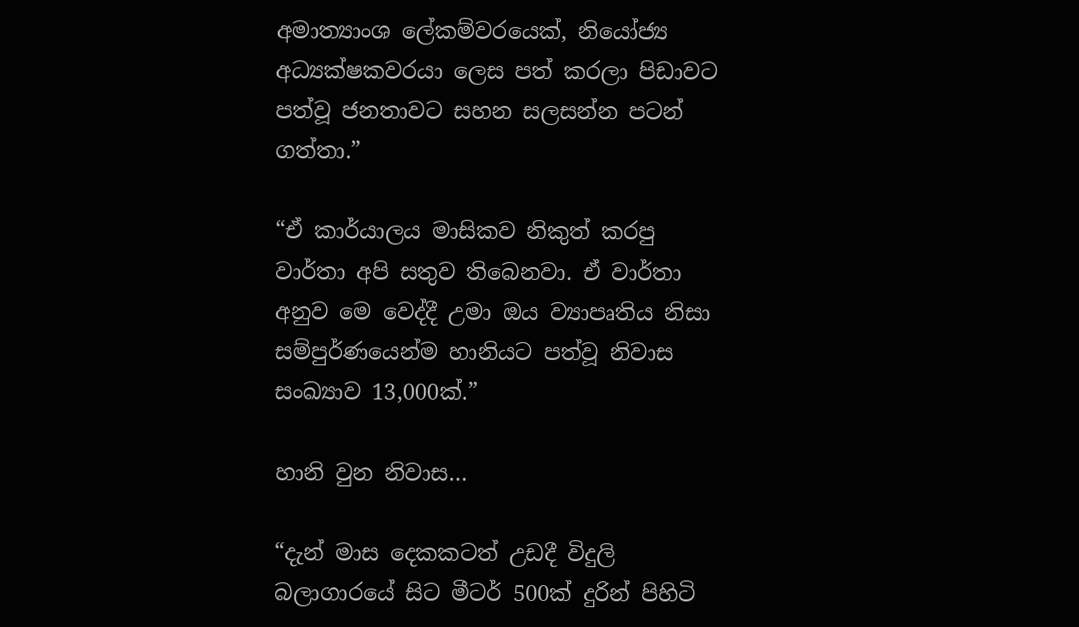අමාත්‍යාංශ ලේකම්වරයෙක්, නියෝජ්‍ය අධ්‍යක්ෂකවරයා ලෙස පත් කරලා පිඩාවට පත්වූ ජනතාවට සහන සලසන්න පටන් ගත්තා.”

“ඒ කාර්යාලය මාසිකව නිකුත් කරපු වාර්තා අපි සතුව තිබෙනවා. ඒ වාර්තා අනුව මෙ වෙද්දී උමා ඔය ව්‍යාපෘතිය නිසා සම්පුර්ණයෙන්ම හානියට පත්වූ නිවාස සංඛ්‍යාව 13,000ක්.”

හානි වුන නිවාස…

“දැන් මාස දෙකකටත් උඩදී විදුලි බලාගාරයේ සිට මීටර් 500ක් දුරින් පිහිටි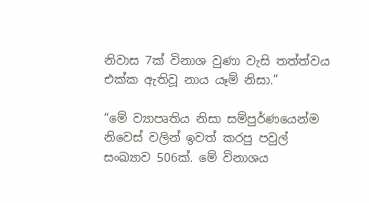නිවාස 7ක් විනාශ වුණා වැසි තත්ත්වය එක්ක ඇතිවූ නාය යෑම් නිසා.”

“මේ ව්‍යාපෘතිය නිසා සම්පුර්ණයෙන්ම නිවෙස් වලින් ඉවත් කරපු පවුල් සංඛ්‍යාව 506ක්. මේ විනාශය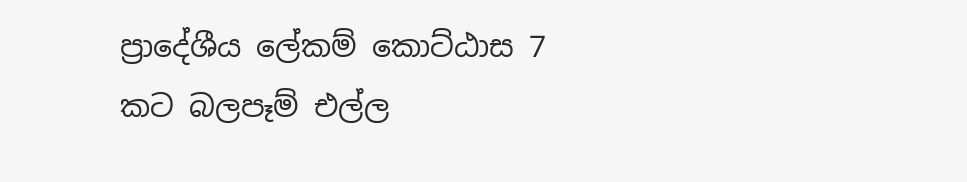ප්‍රාදේශීය ලේකම් කොට්ඨාස 7 කට බලපෑම් එල්ල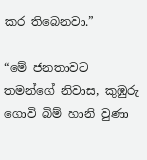කර තිබෙනවා.”

“මේ ජනතාවට තමන්ගේ නිවාස, කුඹුරු ගොවි බිම් හානි වුණා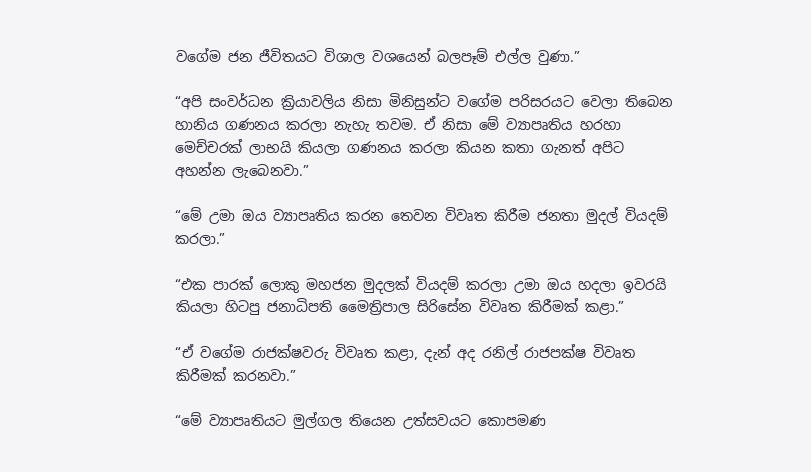වගේම ජන ජීවිතයට විශාල වශයෙන් බලපෑම් එල්ල වුණා.”

“අපි සංවර්ධන ක්‍රියාවලිය නිසා මිනිසුන්ට වගේම පරිසරයට වෙලා තිබෙන හානිය ගණනය කරලා නැහැ තවම. ඒ නිසා මේ ව්‍යාපෘතිය හරහා මෙච්චරක් ලාභයි කියලා ගණනය කරලා කියන කතා ගැනත් අපිට අහන්න ලැබෙනවා.”

“මේ උමා ඔය ව්‍යාපෘතිය කරන තෙවන විවෘත කිරීම ජනතා මුදල් වියදම් කරලා.”

“එක පාරක් ලොකු මහජන මුදලක් වියදම් කරලා උමා ඔය හදලා ඉවරයි කියලා හිටපු ජනාධිපති මෛත්‍රිපාල සිරිසේන විවෘත කිරීමක් කළා.”

“ඒ වගේම රාජක්ෂවරු විවෘත කළා, දැන් අද රනිල් රාජපක්ෂ විවෘත කිරීමක් කරනවා.”

“මේ ව්‍යාපෘතියට මුල්ගල තියෙන උත්සවයට කොපමණ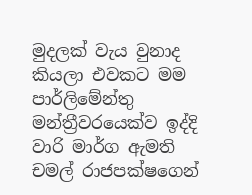මුදලක් වැය වුනාද කියලා එවකට මම පාර්ලිමේන්තු මන්ත්‍රීවරයෙක්ව ඉද්දි වාරි මාර්ග ඇමති චමල් රාජපක්ෂගෙන්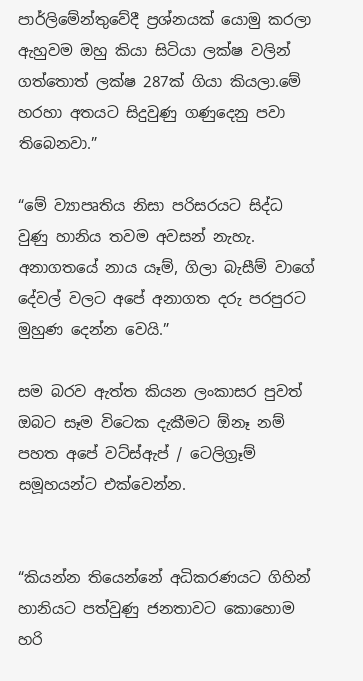පාර්ලිමේන්තුවේදී ප්‍රශ්නයක් යොමු කරලා ඇහුවම ඔහු කියා සිටියා ලක්ෂ වලින් ගත්තොත් ලක්ෂ 287ක් ගියා කියලා.මේ හරහා අතයට සිදුවුණු ගණුදෙනු පවා තිබෙනවා.”

“මේ ව්‍යාපෘතිය නිසා පරිසරයට සිද්ධ වුණු හානිය තවම අවසන් නැහැ. අනාගතයේ නාය යෑම්, ගිලා බැසීම් වාගේ දේවල් වලට අපේ අනාගත දරු පරපුරට මුහුණ දෙන්න වෙයි.”

සම බරව ඇත්ත කියන ලංකාසර පුවත් ඔබට සෑම විටෙක දැකීමට ඕනෑ නම් පහත අපේ වට්ස්ඇප් / ටෙලිග්‍රෑම් සමූහයන්ට එක්වෙන්න.


“කියන්න තියෙන්නේ අධිකරණයට ගිහින් හානියට පත්වුණු ජනතාවට කොහොම හරි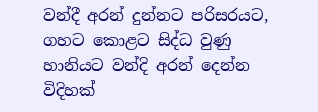වන්දී අරන් දුන්නට පරිසරයට, ගහට කොළට සිද්ධ වුණු හානියට වන්දි අරන් දෙන්න විදිහක්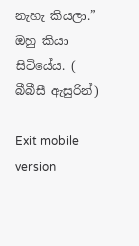නැහැ කියලා.” ඔහු කියා සිටියේය. ( බීබීසී ඇසුරින්)

Exit mobile version